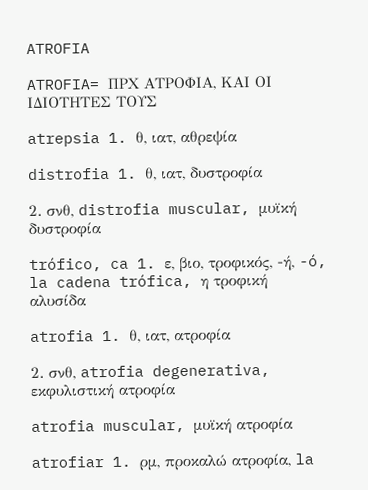ATROFIA

ATROFIA= ΠΡΧ ΑΤΡΟΦΙΑ, ΚΑΙ ΟΙ ΙΔΙΟΤΗΤΕΣ ΤΟΥΣ

atrepsia 1. θ, ιατ, αθρεψία

distrofia 1. θ, ιατ, δυστροφία

2. σνθ, distrofia muscular, μυϊκή δυστροφία

trófico, ca 1. ε, βιο, τροφικός, -ή, -ó, la cadena trófica, η τροφική αλυσίδα

atrofia 1. θ, ιατ, ατροφία

2. σνθ, atrofia degenerativa, εκφυλιστική ατροφία

atrofia muscular, μυϊκή ατροφία

atrofiar 1. ρμ, προκαλώ ατροφία, la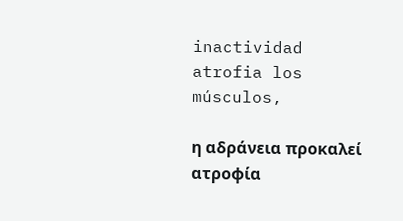inactividad atrofia los músculos,

η αδράνεια προκαλεί ατροφία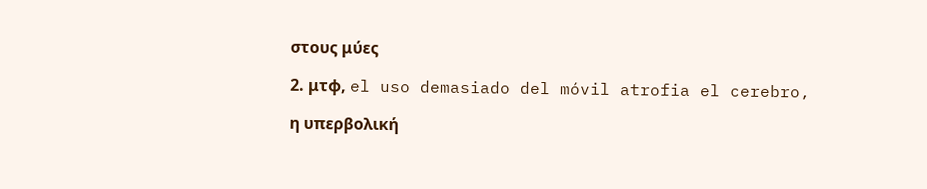στους μύες

2. μτφ, el uso demasiado del móvil atrofia el cerebro,

η υπερβολική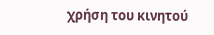χρήση του κινητού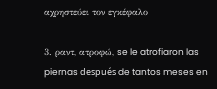αχρηστεύει τον εγκέφαλο

3. ραντ, ατροφώ, se le atrofiaron las piernas después de tantos meses en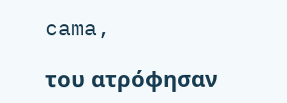cama,

του ατρόφησαν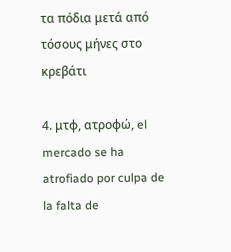τα πόδια μετά από τόσους μήνες στο κρεβάτι

4. μτφ, ατροφώ, el mercado se ha atrofiado por culpa de la falta de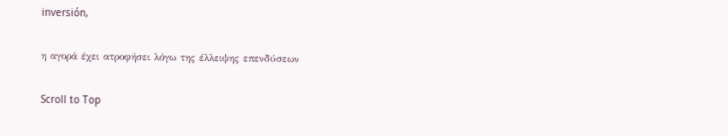inversión,

η αγορά έχει ατροφήσει λόγω της έλλειψης επενδύσεων

Scroll to Top